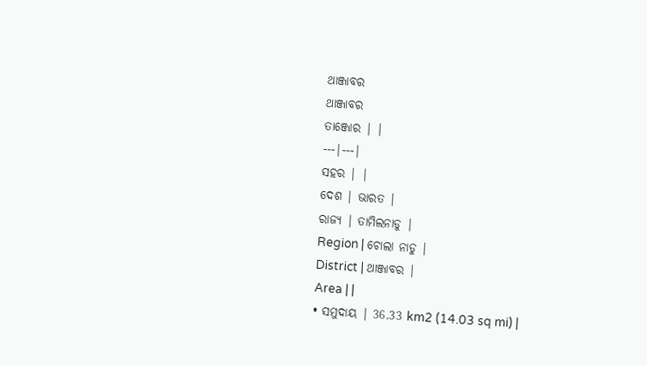ଥାଞ୍ଜାବର
ଥାଞ୍ଜାବର
ତାଞ୍ଜୋର | |
---|---|
ସହର | |
ଦେଶ | ଭାରତ |
ରାଜ୍ୟ | ତାମିଲନାଡୁ |
Region | ଚୋଲା ନାଡୁ |
District | ଥାଞ୍ଜାବର |
Area | |
• ସମୁଦାୟ | 36.33 km2 (14.03 sq mi) |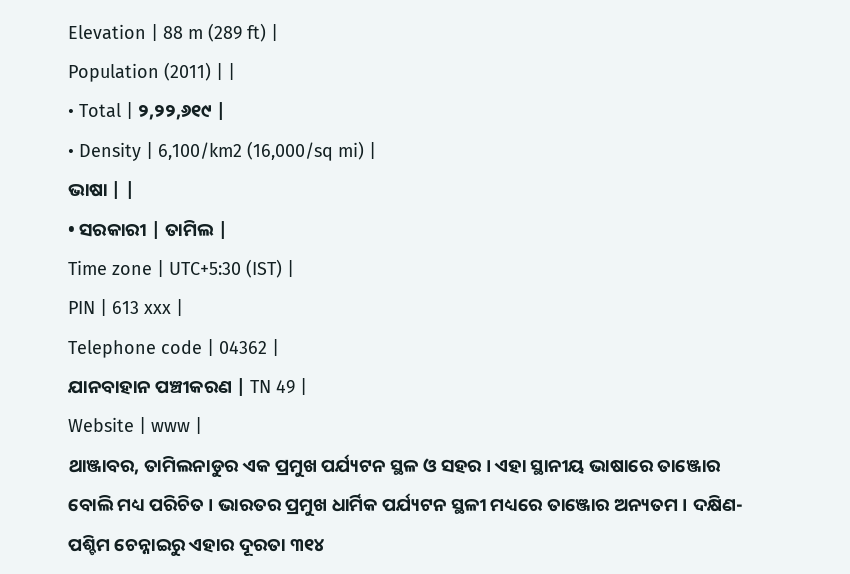Elevation | 88 m (289 ft) |
Population (2011) | |
• Total | ୨,୨୨,୬୧୯ |
• Density | 6,100/km2 (16,000/sq mi) |
ଭାଷା | |
• ସରକାରୀ | ତାମିଲ |
Time zone | UTC+5:30 (IST) |
PIN | 613 xxx |
Telephone code | 04362 |
ଯାନବାହାନ ପଞ୍ଚୀକରଣ | TN 49 |
Website | www |
ଥାଞ୍ଜାବର, ତାମିଲନାଡୁର ଏକ ପ୍ରମୁଖ ପର୍ଯ୍ୟଟନ ସ୍ଥଳ ଓ ସହର । ଏହା ସ୍ଥାନୀୟ ଭାଷାରେ ତାଞ୍ଜୋର ବୋଲି ମଧ୍ୟ ପରିଚିତ । ଭାରତର ପ୍ରମୁଖ ଧାର୍ମିକ ପର୍ଯ୍ୟଟନ ସ୍ଥଳୀ ମଧ୍ୟରେ ତାଞ୍ଜୋର ଅନ୍ୟତମ । ଦକ୍ଷିଣ-ପଶ୍ଚିମ ଚେନ୍ନାଇରୁ ଏହାର ଦୂରତା ୩୧୪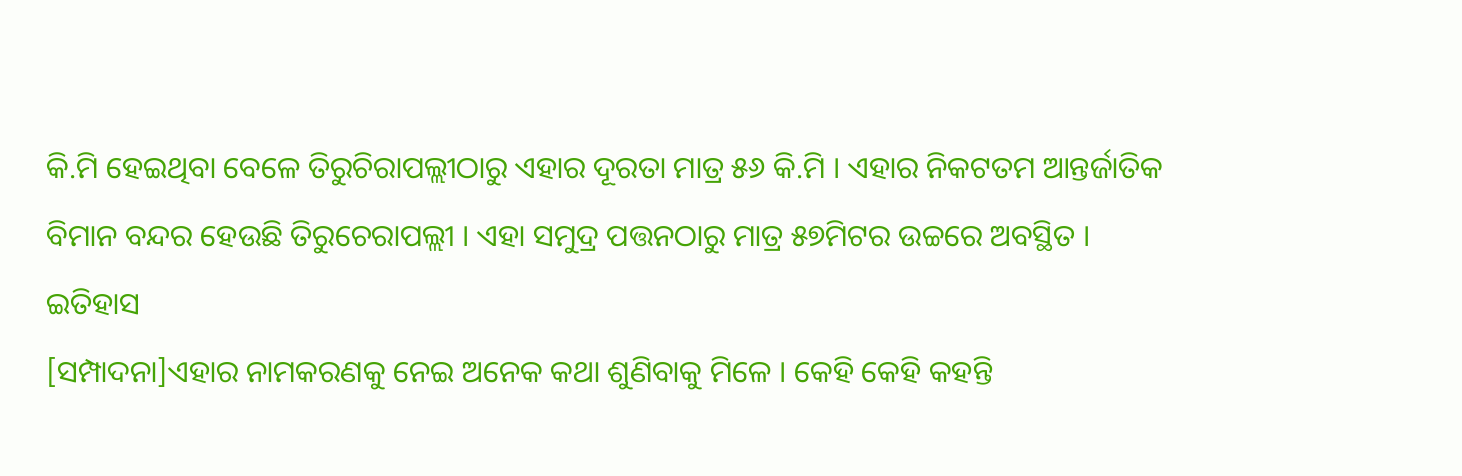କି.ମି ହେଇଥିବା ବେଳେ ତିରୁଚିରାପଲ୍ଲୀଠାରୁ ଏହାର ଦୂରତା ମାତ୍ର ୫୬ କି.ମି । ଏହାର ନିକଟତମ ଆନ୍ତର୍ଜାତିକ ବିମାନ ବନ୍ଦର ହେଉଛି ତିରୁଚେରାପଲ୍ଲୀ । ଏହା ସମୁଦ୍ର ପତ୍ତନଠାରୁ ମାତ୍ର ୫୭ମିଟର ଉଚ୍ଚରେ ଅବସ୍ଥିତ ।
ଇତିହାସ
[ସମ୍ପାଦନା]ଏହାର ନାମକରଣକୁ ନେଇ ଅନେକ କଥା ଶୁଣିବାକୁ ମିଳେ । କେହି କେହି କହନ୍ତି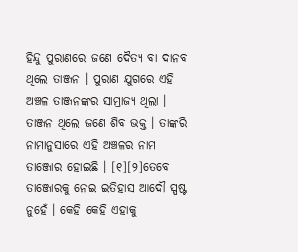ହିନ୍ଦୁ ପୁରାଣରେ ଜଣେ ଦୈତ୍ୟ ବା ଦାନବ ଥିଲେ ତାଞ୍ଜନ । ପୁରାଣ ଯୁଗରେ ଏହି ଅଞ୍ଚଳ ତାଞ୍ଜନଙ୍କର ସାମ୍ରାଜ୍ୟ ଥିଲା । ତାଞ୍ଜନ ଥିଲେ ଜଣେ ଶିବ ଭକ୍ତ । ତାଙ୍କରି ନାମାନୁସାରେ ଏହି ଅଞ୍ଚଳର ନାମ ତାଞ୍ଜୋର ହୋଇଛି । [୧][୨]ତେବେ ତାଞ୍ଜୋରକୁ ନେଇ ଇତିହାସ ଆଦୌ ସ୍ପଷ୍ଟ ନୁହେଁ । କେହି କେହି ଏହାକୁ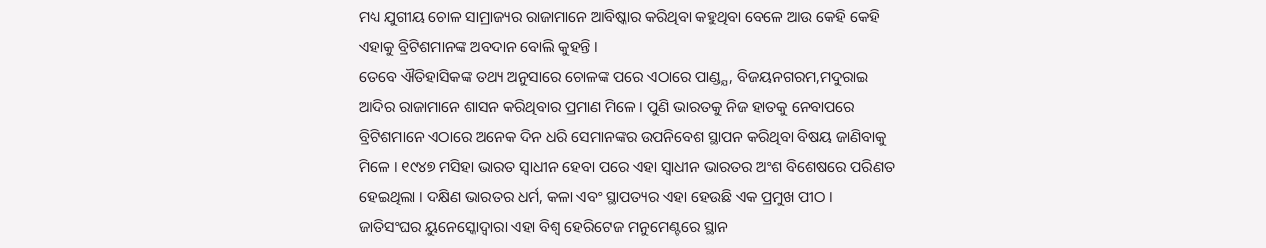ମଧ୍ୟ ଯୁଗୀୟ ଚୋଳ ସାମ୍ରାଜ୍ୟର ରାଜାମାନେ ଆବିଷ୍କାର କରିଥିବା କହୁଥିବା ବେଳେ ଆଉ କେହି କେହି ଏହାକୁ ବ୍ରିଟିଶମାନଙ୍କ ଅବଦାନ ବୋଲି କୁହନ୍ତି ।
ତେବେ ଐତିହାସିକଙ୍କ ତଥ୍ୟ ଅନୁସାରେ ଚୋଳଙ୍କ ପରେ ଏଠାରେ ପାଣ୍ଡ୍ଯ, ବିଜୟନଗରମ,ମଦୁରାଇ ଆଦିର ରାଜାମାନେ ଶାସନ କରିଥିବାର ପ୍ରମାଣ ମିଳେ । ପୁଣି ଭାରତକୁ ନିଜ ହାତକୁ ନେବାପରେ ବ୍ରିଟିଶମାନେ ଏଠାରେ ଅନେକ ଦିନ ଧରି ସେମାନଙ୍କର ଉପନିବେଶ ସ୍ଥାପନ କରିଥିବା ବିଷୟ ଜାଣିବାକୁ ମିଳେ । ୧୯୪୭ ମସିହା ଭାରତ ସ୍ୱାଧୀନ ହେବା ପରେ ଏହା ସ୍ୱାଧୀନ ଭାରତର ଅଂଶ ବିଶେଷରେ ପରିଣତ ହେଇଥିଲା । ଦକ୍ଷିଣ ଭାରତର ଧର୍ମ, କଳା ଏବଂ ସ୍ଥାପତ୍ୟର ଏହା ହେଉଛି ଏକ ପ୍ରମୁଖ ପୀଠ । ଜାତିସଂଘର ୟୁନେସ୍କୋଦ୍ୱାରା ଏହା ବିଶ୍ୱ ହେରିଟେଜ ମନୁମେଣ୍ଟରେ ସ୍ଥାନ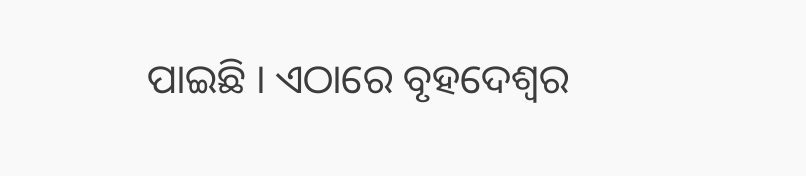ପାଇଛି । ଏଠାରେ ବୃହଦେଶ୍ୱର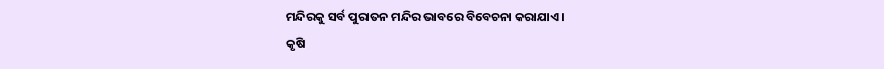ମନ୍ଦିରକୁ ସର୍ବ ପୁରାତନ ମନ୍ଦିର ଭାବରେ ବିବେଚନା କରାଯାଏ ।
କୃଷି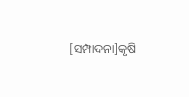[ସମ୍ପାଦନା]କୃଷି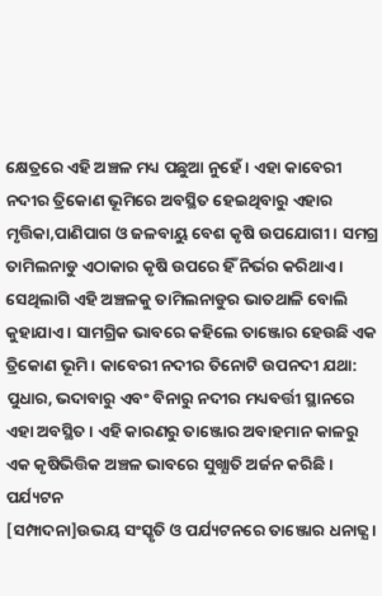କ୍ଷେତ୍ରରେ ଏହି ଅଞ୍ଚଳ ମଧ୍ୟ ପଛୁଆ ନୁହେଁ । ଏହା କାବେରୀ ନଦୀର ତ୍ରିକୋଣ ଭୂମିରେ ଅବସ୍ଥିତ ହେଇଥିବାରୁ ଏହାର ମୃତ୍ତିକା,ପାଣିପାଗ ଓ ଜଳବାୟୁ ବେଶ କୃଷି ଉପଯୋଗୀ । ସମଗ୍ର ତାମିଲନାଡୁ ଏଠାକାର କୃଷି ଉପରେ ହିଁ ନିର୍ଭର କରିଥାଏ । ସେଥିଲାଗି ଏହି ଅଞ୍ଚଳକୁ ତାମିଲନାଡୁର ଭାତଥାଳି ବୋଲି କୁହାଯାଏ । ସାମଗ୍ରିକ ଭାବରେ କହିଲେ ତାଞ୍ଜୋର ହେଉଛି ଏକ ତ୍ରିକୋଣ ଭୂମି । କାବେରୀ ନଦୀର ତିନୋଟି ଉପନଦୀ ଯଥା: ପୁଧାର, ଭଦାବାରୁ ଏବଂ ବିନାରୁ ନଦୀର ମଧ୍ୟବର୍ତ୍ତୀ ସ୍ଥାନରେ ଏହା ଅବସ୍ଥିତ । ଏହି କାରଣରୁ ତାଞ୍ଜୋର ଅବାହମାନ କାଳରୁ ଏକ କୃଷିଭିତ୍ତିକ ଅଞ୍ଚଳ ଭାବରେ ସୁଖ୍ଯାତି ଅର୍ଜନ କରିଛି ।
ପର୍ଯ୍ୟଟନ
[ସମ୍ପାଦନା]ଉଭୟ ସଂସ୍କୃତି ଓ ପର୍ଯ୍ୟଟନରେ ତାଞ୍ଜୋର ଧନାଢ୍ଯ ।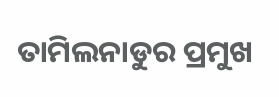ତାମିଲନାଡୁର ପ୍ରମୁଖ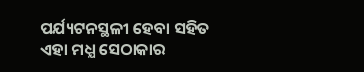ପର୍ଯ୍ୟଟନସ୍ଥଳୀ ହେବା ସହିତ ଏହା ମଧ୍ଯ ସେଠାକାର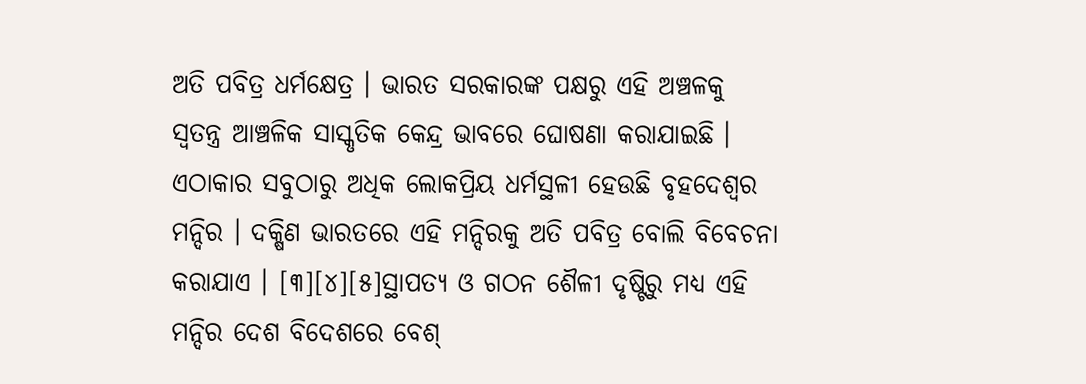ଅତି ପବିତ୍ର ଧର୍ମକ୍ଷେତ୍ର । ଭାରତ ସରକାରଙ୍କ ପକ୍ଷରୁ ଏହି ଅଞ୍ଚଳକୁ ସ୍ୱତନ୍ତ୍ର ଆଞ୍ଚଳିକ ସାସ୍କୃତିକ କେନ୍ଦ୍ର ଭାବରେ ଘୋଷଣା କରାଯାଇଛି । ଏଠାକାର ସବୁଠାରୁ ଅଧିକ ଲୋକପ୍ରିୟ ଧର୍ମସ୍ଥଳୀ ହେଉଛି ବୃହଦେଶ୍ୱର ମନ୍ଦିର । ଦକ୍ଷିଣ ଭାରତରେ ଏହି ମନ୍ଦିରକୁ ଅତି ପବିତ୍ର ବୋଲି ବିବେଚନା କରାଯାଏ । [୩][୪][୫]ସ୍ଥାପତ୍ଯ ଓ ଗଠନ ଶୈଳୀ ଦୃଷ୍ଟିରୁ ମଧ୍ଯ ଏହି ମନ୍ଦିର ଦେଶ ବିଦେଶରେ ବେଶ୍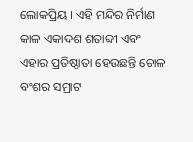ଲୋକପ୍ରିୟ । ଏହି ମନ୍ଦିର ନିର୍ମାଣ କାଳ ଏକାଦଶ ଶତାବ୍ଦୀ ଏବଂ ଏହାର ପ୍ରତିଷ୍ଠାତା ହେଉଛନ୍ତି ଚୋଳ ବଂଶର ସମ୍ରାଟ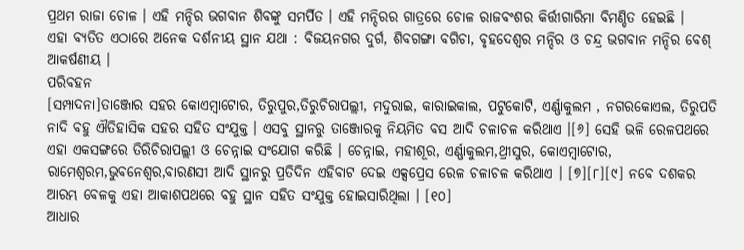ପ୍ରଥମ ରାଜା ଚୋଳ । ଏହି ମନ୍ଦିର ଭଗବାନ ଶିବଙ୍କୁ ସମର୍ପିତ । ଏହି ମନ୍ଦିରର ଗାତ୍ରରେ ଚୋଳ ରାଜବଂଶର କିର୍ତ୍ତୀଗାରିମା ବିମଣ୍ଡିତ ହେଇଛି ।
ଏହା ବ୍ଯତିତ ଏଠାରେ ଅନେକ ଦର୍ଶନୀୟ ସ୍ଥାନ ଯଥା : ବିଜୟନଗର ଦୁର୍ଗ, ଶିବଗଙ୍ଗା ବଗିଚା, ବୃହଦେଶ୍ୱର ମନ୍ଦିର ଓ ଚନ୍ଦ୍ର ଭଗବାନ ମନ୍ଦିର ବେଶ୍ ଆକର୍ଷଣୀୟ ।
ପରିବହନ
[ସମ୍ପାଦନା]ତାଞ୍ଜୋର ସହର କୋଏମ୍ବାଟୋର, ତିରୁପୁର,ତିରୁଚିରାପଲ୍ଲୀ, ମଦୁରାଇ, କାରାଇକାଲ, ପଟୁକୋଟି, ଏର୍ଣ୍ଣାକୁଲମ , ନଗରକୋଏଲ, ତିରୁପତି ନାଦି ବହୁ ଐତିହାସିକ ସହର ସହିତ ସଂଯୁକ୍ତ । ଏସବୁ ସ୍ଥାନରୁ ତାଞ୍ଜୋରକୁ ନିୟମିତ ବସ ଆଦି ଚଳାଚଳ କରିଥାଏ ।[୬] ସେହି ଭଳି ରେଳପଥରେ ଏହା ଏକସଙ୍ଗରେ ତିରିଚିରାପଲ୍ଲୀ ଓ ଚେନ୍ନାଇ ସଂଯୋଗ କରିଛି । ଚେନ୍ନାଇ, ମହୀଶୂର, ଏର୍ଣ୍ଣାକୁଲମ,ଥ୍ରୀସୁର, କୋଏମ୍ବାଟୋର, ରାମେଶ୍ୱରମ,ଭୁବନେଶ୍ୱର,ବାରଣସୀ ଆଦି ସ୍ଥାନରୁ ପ୍ରତିଦିନ ଏହିବାଟ ଦେଇ ଏକ୍ସପ୍ରେସ ରେଳ ଚଳାଚଳ କରିଥାଏ । [୭][୮][୯] ନବେ ଦଶକର ଆରମ୍ଭ ବେଳକୁ ଏହା ଆକାଶପଥରେ ବହୁ ସ୍ଥାନ ସହିତ ସଂଯୁକ୍ତ ହୋଇସାରିଥିଲା । [୧୦]
ଆଧାର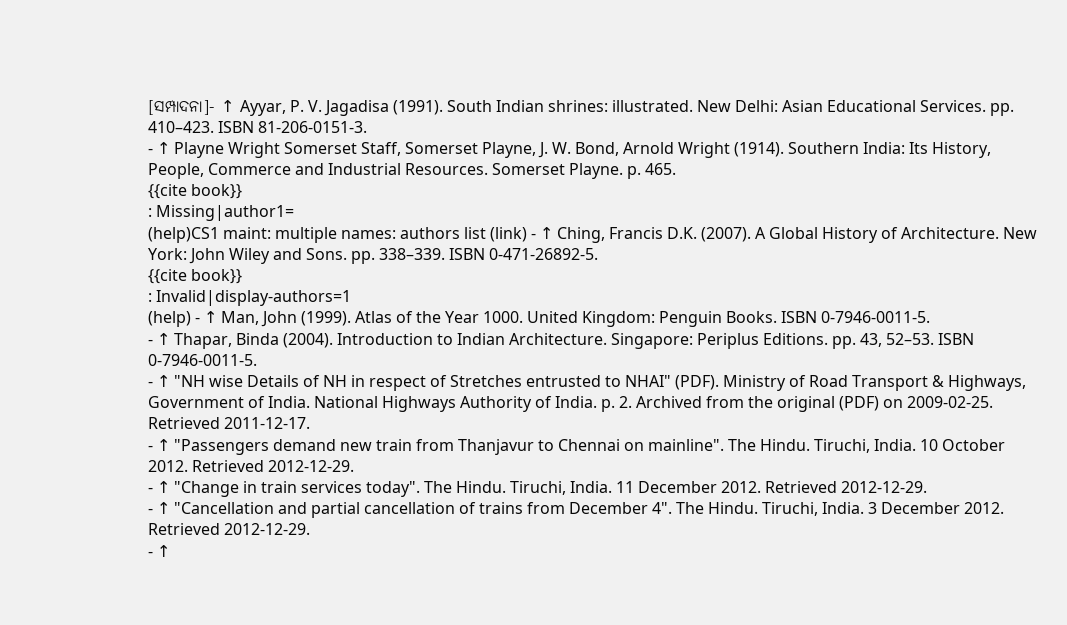[ସମ୍ପାଦନା]- ↑ Ayyar, P. V. Jagadisa (1991). South Indian shrines: illustrated. New Delhi: Asian Educational Services. pp. 410–423. ISBN 81-206-0151-3.
- ↑ Playne Wright Somerset Staff, Somerset Playne, J. W. Bond, Arnold Wright (1914). Southern India: Its History, People, Commerce and Industrial Resources. Somerset Playne. p. 465.
{{cite book}}
: Missing|author1=
(help)CS1 maint: multiple names: authors list (link) - ↑ Ching, Francis D.K. (2007). A Global History of Architecture. New York: John Wiley and Sons. pp. 338–339. ISBN 0-471-26892-5.
{{cite book}}
: Invalid|display-authors=1
(help) - ↑ Man, John (1999). Atlas of the Year 1000. United Kingdom: Penguin Books. ISBN 0-7946-0011-5.
- ↑ Thapar, Binda (2004). Introduction to Indian Architecture. Singapore: Periplus Editions. pp. 43, 52–53. ISBN 0-7946-0011-5.
- ↑ "NH wise Details of NH in respect of Stretches entrusted to NHAI" (PDF). Ministry of Road Transport & Highways, Government of India. National Highways Authority of India. p. 2. Archived from the original (PDF) on 2009-02-25. Retrieved 2011-12-17.
- ↑ "Passengers demand new train from Thanjavur to Chennai on mainline". The Hindu. Tiruchi, India. 10 October 2012. Retrieved 2012-12-29.
- ↑ "Change in train services today". The Hindu. Tiruchi, India. 11 December 2012. Retrieved 2012-12-29.
- ↑ "Cancellation and partial cancellation of trains from December 4". The Hindu. Tiruchi, India. 3 December 2012. Retrieved 2012-12-29.
- ↑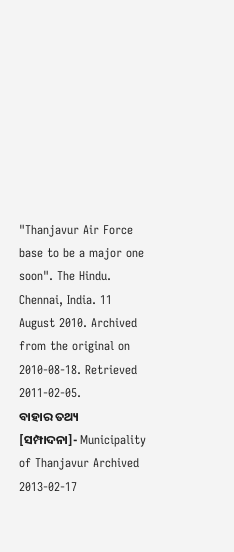"Thanjavur Air Force base to be a major one soon". The Hindu. Chennai, India. 11 August 2010. Archived from the original on 2010-08-18. Retrieved 2011-02-05.
ବାହାର ତଥ୍ୟ
[ସମ୍ପାଦନା]- Municipality of Thanjavur Archived 2013-02-17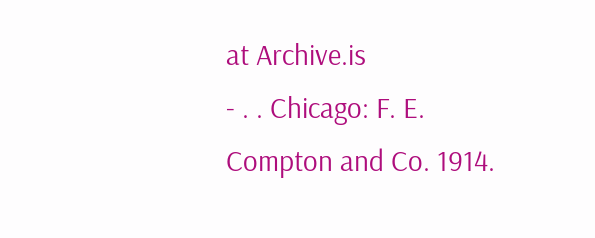at Archive.is
- . . Chicago: F. E. Compton and Co. 1914.